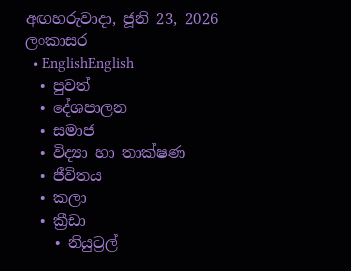අඟහරුවාදා, ජූනි 23, 2026
ලංකාසර
  • EnglishEnglish
  • පුවත්
  • දේශපාලන
  • සමාජ
  • විද්‍යා හා තාක්ෂණ
  • ජීවිතය
  • කලා
  • ක්‍රීඩා
    • නියුට්‍රල්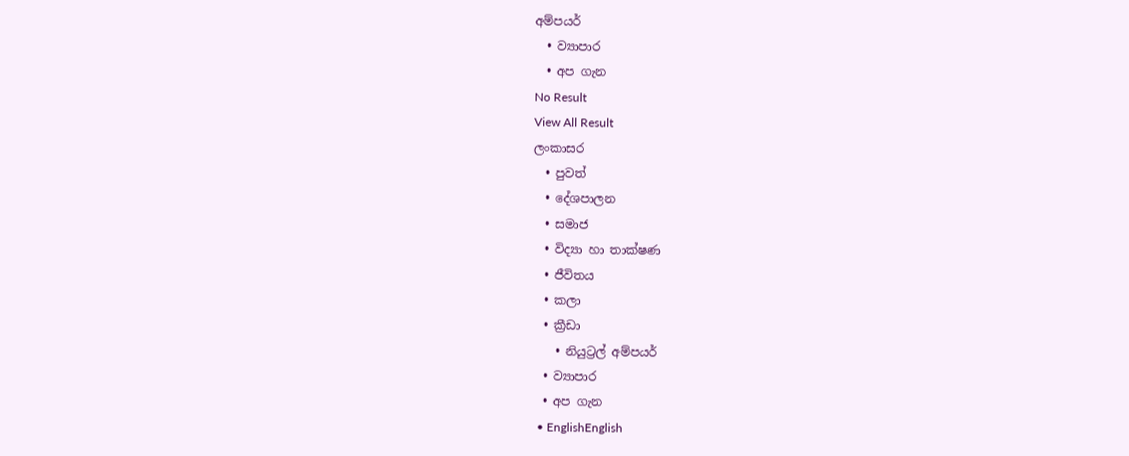අම්පයර්
  • ව්‍යාපාර
  • අප ගැන
No Result
View All Result
ලංකාසර
  • පුවත්
  • දේශපාලන
  • සමාජ
  • විද්‍යා හා තාක්ෂණ
  • ජීවිතය
  • කලා
  • ක්‍රීඩා
    • නියුට්‍රල් අම්පයර්
  • ව්‍යාපාර
  • අප ගැන
  • EnglishEnglish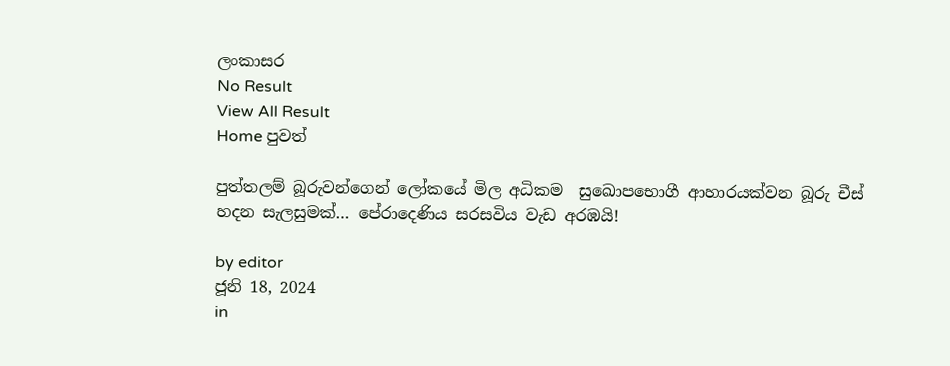ලංකාසර
No Result
View All Result
Home පුවත්

පුත්තලම් බූරුවන්ගෙන් ලෝකයේ මිල අධිකම  සුඛොපභොගී ආහාරයක්වන බූරු චීස් හදන සැලසුමක්… පේරාදෙණිය සරසවිය වැඩ අරඹයි!

by editor
ජූනි 18, 2024
in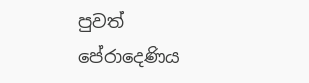පුවත්
පේරාදෙණිය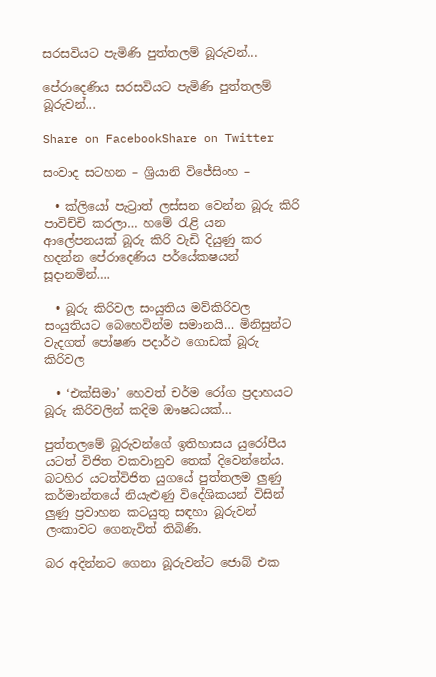සරසවියට පැමිණි පුත්තලම් බූරුවන්...

පේරාදෙණිය සරසවියට පැමිණි පුත්තලම් බූරුවන්...

Share on FacebookShare on Twitter

සංවාද සටහන – ශ්‍රියානි විජේසිංහ –

  • ක්ලියෝ පැට්‍රාත් ලස්සන වෙන්න බූරු කිරි පාවිච්චි කරලා… හමේ රැළි යන ආලේපනයක් බූරු කිරි වැඩි දියුණු කර හදන්න පේරාදෙණිය පර්යේකෂයන් සූදානමින්….

  • බූරු කිරිවල සංයුතිය මව්කිරිවල සංයුතියට බෙහෙවින්ම සමානයි… මිනිසුන්ට වැදගත් පෝෂණ පදාර්ථ ගොඩක් බූරු කිරිවල

  • ‘එක්සිමා’ හෙවත් චර්ම රෝග ප්‍රදාහයට බූරු කිරිවලින් කදිම ඖෂධයක්…

පුත්තලමේ බූරුවන්ගේ ඉතිහාසය යුරෝපීය යටත් විජිත වකවානුව තෙක් දිවෙන්නේය. බටහිර යටත්විජිත යුගයේ පුත්තලම ලුණු කර්මාන්තයේ නියැළුණු විදේශිකයන් විසින් ලුණු ප්‍රවාහන කටයුතු සඳහා බූරුවන් ලංකාවට ගෙනැවිත් තිබිණි.

බර අදින්නට ගෙනා බූරුවන්ට ජොබ් එක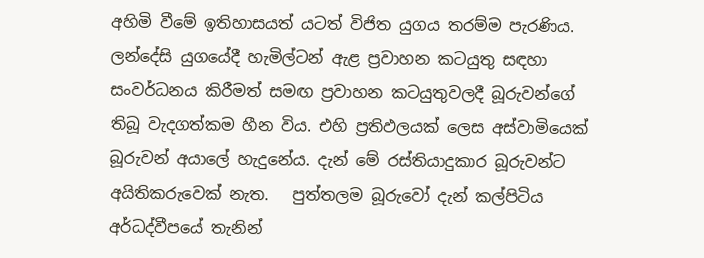අහිමි වීමේ ඉතිහාසයත් යටත් විජිත යුගය තරම්ම පැරණිය.  ලන්දේසි යුගයේදී හැමිල්ටන් ඇළ ප්‍රවාහන කටයුතු සඳහා සංවර්ධනය කිරීමත් සමඟ ප්‍රවාහන කටයුතුවලදී බූරුවන්ගේ තිබූ වැදගත්කම හීන විය. එහි ප්‍රතිඵලයක් ලෙස අස්වාමියෙක් බූරුවන් අයාලේ හැදුනේය. දැන් මේ රස්තියාදුකාර බූරුවන්ට අයිතිකරුවෙක් නැත.   පුත්තලම බූරුවෝ දැන් කල්පිටිය අර්ධද්වීපයේ තැනින්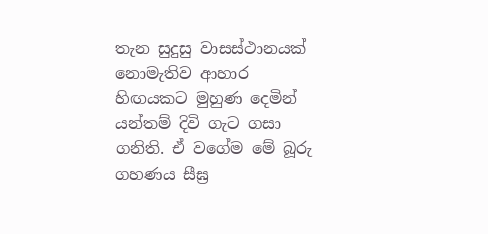තැන සුදුසු වාසස්ථානයක් නොමැතිව ආහාර හිඟයකට මුහුණ දෙමින් යන්තම් දිවි ගැට ගසා ගනිති. ඒ වගේම මේ බූරු ගහණය සීඝ්‍ර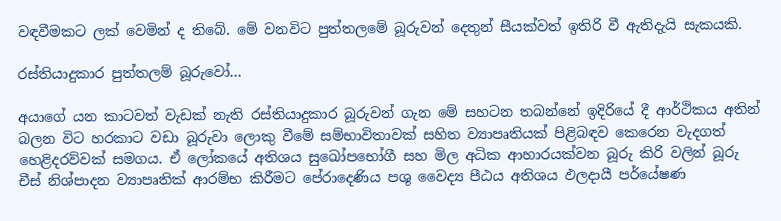වඳවීමකට ලක් වෙමින් ද තිබේ. මේ වනවිට පුත්තලමේ බූරුවන් දෙතුන් සීයක්වත් ඉතිරි වී ඇතිදැයි සැකයකි.

රස්තියාදුකාර පුත්තලම් බූරුවෝ…

අයාගේ යන කාටවත් වැඩක් නැති රස්තියාදුකාර බූරුවන් ගැන මේ සහටන තබන්නේ ඉදිරියේ දී ආර්ථිකය අතින් බලන විට හරකාට වඩා බූරුවා ලොකු වීමේ සම්භාවිතාවක් සහිත ව්‍යාපෘතියක් පිළිබඳව කෙරෙන වැදගත් හෙළිදරව්වක් සමගය. ඒ ලෝකයේ අතිශය සුඛෝපභෝගී සහ මිල අධික ආහාරයක්වන බූරු කිරි වලින් බූරු චීස් නිශ්පාදන ව්‍යාපෘතික් ආරම්භ කිරීමට පේරාදෙණිය පශු වෛද්‍ය පීඨය අතිශය ඵලදායී පර්යේෂණ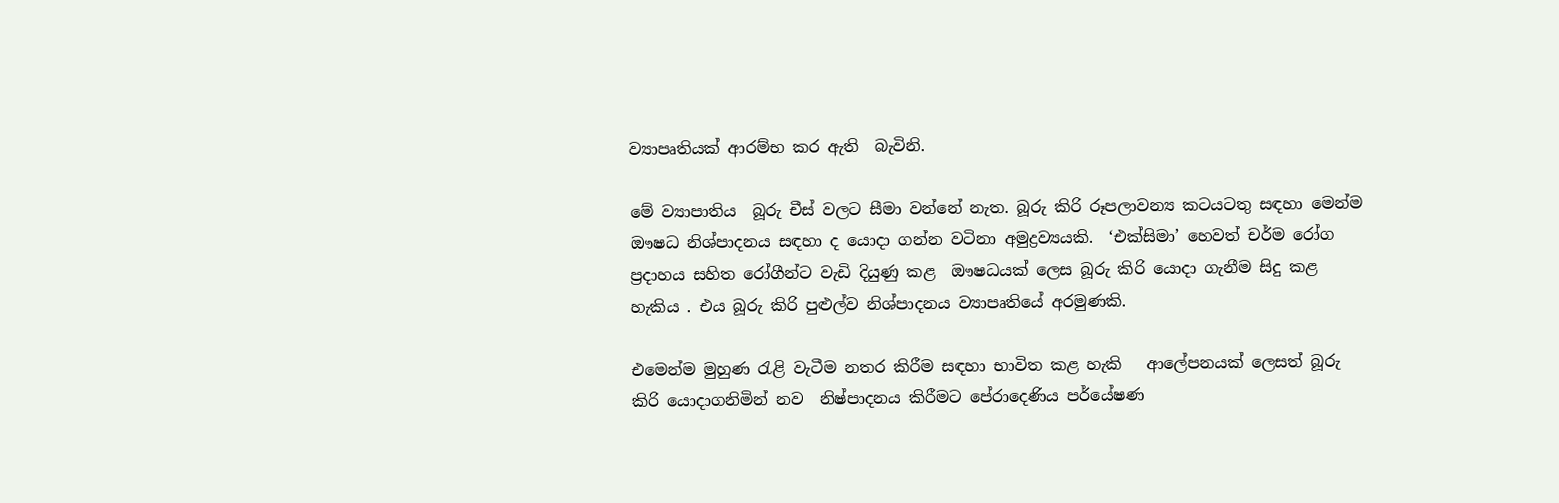ව්‍යාපෘතියක් ආරම්භ කර ඇති  බැවිනි.

මේ ව්‍යාපාතිය  බූරු චීස් වලට සීමා වන්නේ නැත. බූරු කිරි රූපලාවන්‍ය කටයටතු සඳහා මෙන්ම ඖෂධ නිශ්පාදනය සඳහා ද යොදා ගන්න වටිනා අමුද්‍රව්‍යයකි.  ‘එක්සිමා’ හෙවත් චර්ම රෝග ප්‍රදාහය සහිත රෝගීන්ට වැඩි දියුණු කළ  ඖෂධයක් ලෙස බූරු කිරි යොදා ගැනීම සිදු කළ හැකිය . එය බූරු කිරි පුළුල්ව නිශ්පාදනය ව්‍යාපෘතියේ අරමුණකි.

එමෙන්ම මුහුණ රැළි වැටීම නතර කිරීම සඳහා භාවිත කළ හැකි   ආලේපනයක් ලෙසත් බූරු කිරි යොදාගනිමින් නව  නිෂ්පාදනය කිරීමට පේරාදෙණිය පර්යේෂණ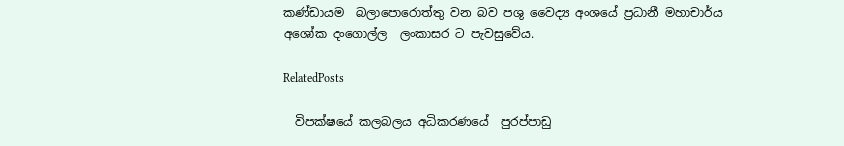කණ්ඩායම  බලාපොරොත්තු වන බව පශු වෛද්‍ය අංශයේ ප්‍රධානී මහාචාර්ය අශෝක දංගොල්ල  ලංකාසර ට පැවසුවේය.

RelatedPosts

  විපක්ෂයේ කලබලය අධිකරණයේ  පුරප්පාඩු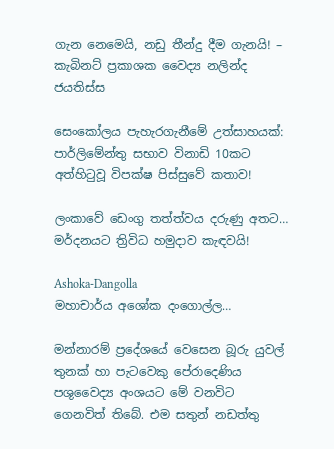ගැන නෙමෙයි, නඩු තීන්දු දීම ගැනයි! – කැබිනට් ප්‍රකාශක වෛද්‍ය නලින්ද ජයතිස්ස

සෙංකෝලය පැහැරගැනීමේ උත්සාහයක්: පාර්ලිමේන්තු සභාව විනාඩි 10කට අත්හිටුවූ විපක්ෂ පිස්සුවේ කතාව!

ලංකාවේ ඩෙංගු තත්ත්වය දරුණු අතට… මර්දනයට ත්‍රිවිධ හමුදාව කැඳවයි!

Ashoka-Dangolla
මහාචාර්ය අශෝක දංගොල්ල…

මන්නාරම් ප්‍රදේශයේ වෙසෙන බූරු යුවල් තුනක් හා පැටවෙකු පේරාදෙණිය  පශුවෛද්‍ය අංශයට මේ වනවිට ගෙනවිත් තිබේ. එම සතුන් නඩත්තු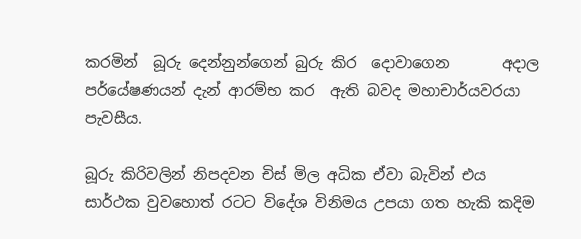කරමින්  බූරු දෙන්නුන්ගෙන් බුරු කිර  දොවාගෙන       අදාල පර්යේෂණයන් දැන් ආරම්භ කර  ඇති බවද මහාචාර්යවරයා පැවසීය.

බූරු කිරිවලින් නිපදවන චිස් මිල අධික ඒවා බැවින් එය සාර්ථක වුවහොත් රටට විදේශ විනිමය උපයා ගත හැකි කදිම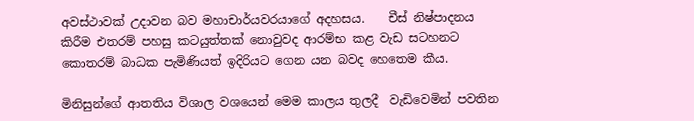අවස්ථාවක් උදාවන බව මහාචාර්යවරයාගේ අදහසය.    චීස් නිෂ්පාදනය කිරීම එතරම් පහසු කටයුත්තක් නොවුවද ආරම්භ කළ වැඩ සටහනට කොතරම් බාධක පැමිණියත් ඉදිරියට ගෙන යන බවද හෙතෙම කීය.

මිනිසුන්ගේ ආතතිය විශාල වශයෙන් මෙම කාලය තුලදී  වැඩිවෙමින් පවතින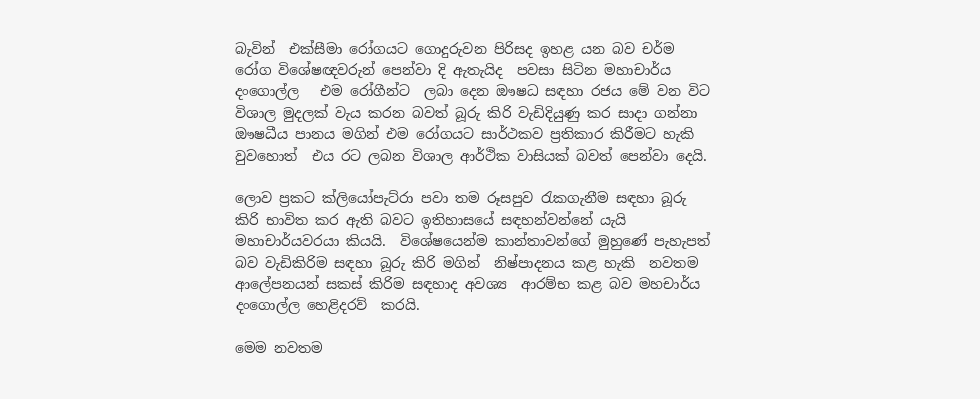බැවින්  එක්සීමා රෝගයට ගොදුරුවන පිරිසද ඉහළ යන බව චර්ම රෝග විශේෂඥවරුන් පෙන්වා දි ඇතැයිද  පවසා සිටින මහාචාර්ය දංගොල්ල   එම රෝගීන්ට  ලබා දෙන ඖෂධ සඳහා රජය මේ වන විට විශාල මුදලක් වැය කරන බවත් බූරු කිරි වැඩිදියුණු කර සාදා ගන්නා ඖෂධීය පානය මගින් එම රෝගයට සාර්ථකව ප්‍රතිකාර කිරීමට හැකි වුවහොත්  එය රට ලබන විශාල ආර්ථික වාසියක් බවත් පෙන්වා දෙයි.

ලොව ප්‍රකට ක්ලියෝපැට්රා පවා තම රූසපුව රැකගැනීම සඳහා බූරු කිරි භාවිත කර ඇති බවට ඉතිහාසයේ සඳහන්වන්නේ යැයි මහාචාර්යවරයා කියයි.  විශේෂයෙන්ම කාන්තාවන්ගේ මුහුණේ පැහැපත් බව වැඩිකිරිම සඳහා බූරු කිරි මගින්  නිෂ්පාදනය කළ හැකි  නවතම ආලේපනයන් සකස් කිරිම සඳහාද අවශ්‍ය  ආරම්භ කළ බව මහචාර්ය දංගොල්ල හෙළිදරව්  කරයි.

මෙම නවතම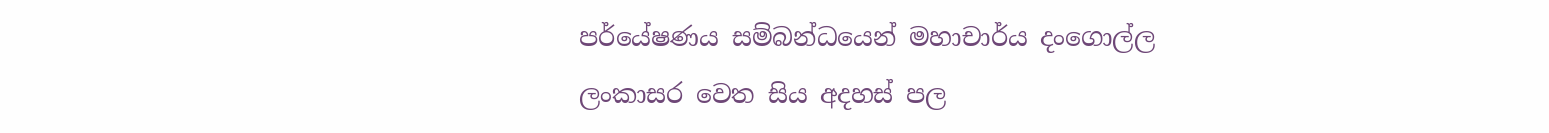පර්යේෂණය සම්බන්ධයෙන් මහාචාර්ය දංගොල්ල  ලංකාසර වෙත සිය අදහස් පල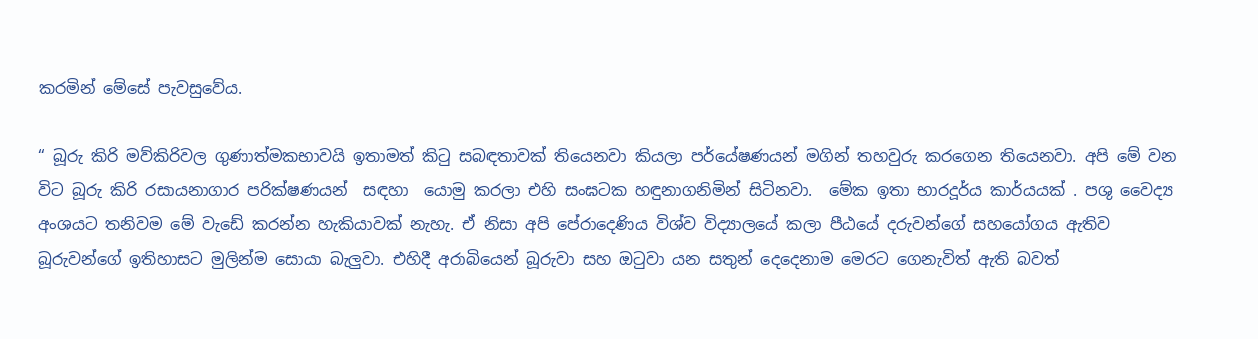කරමින් මේසේ පැවසුවේය.

“ බූරු කිරි මව්කිරිවල ගුණාත්මකභාවයි ඉතාමත් කිටු සබඳතාවක් තියෙනවා කියලා පර්යේෂණයන් මගින් තහවුරු කරගෙන තියෙනවා. අපි මේ වන විට බූරු කිරි රසායනාගාර පරික්ෂණයන්  සඳහා  යොමු කරලා එහි සංඝටක හඳුනාගනිමින් සිටිනවා.  මේක ඉතා භාරදූර්ය කාර්යයක් . පශු වෛද්‍ය අංශයට තනිවම මේ වැඩේ කරන්න හැකියාවක් නැහැ. ඒ නිසා අපි පේරාදෙණිය විශ්ව විද්‍යාලයේ කලා පීඨයේ දරුවන්ගේ සහයෝගය ඇතිව බූරුවන්ගේ ඉතිහාසට මුලින්ම සොයා බැලුවා. එහිදී අරාබියෙන් බූරුවා සහ ඔටුවා යන සතුන් දෙදෙනාම මෙරට ගෙනැවිත් ඇති බවත්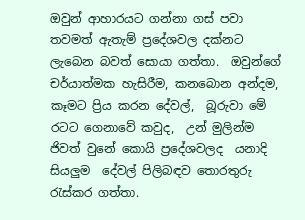ඔවුන් ආහාරයට ගන්නා ගස් පවා තවමත් ඇතැම් ප්‍රදේශවල දක්නට ලැබෙන බවත් සොයා ගත්තා.  ඔවුන්ගේ චර්යාත්මක හැසිරීම, කනබොන අන්දම, කෑමට ප්‍රිය කරන දේවල්,  බූරුවා මේ රටට ගෙනාවේ කවුද,  උන් මුලින්ම ජිවත් වුනේ කොයි ප්‍රදේශවලද  යනාදි සියලුම  දේවල් පිලිබඳව තොරතුරු රැස්කර ගත්තා.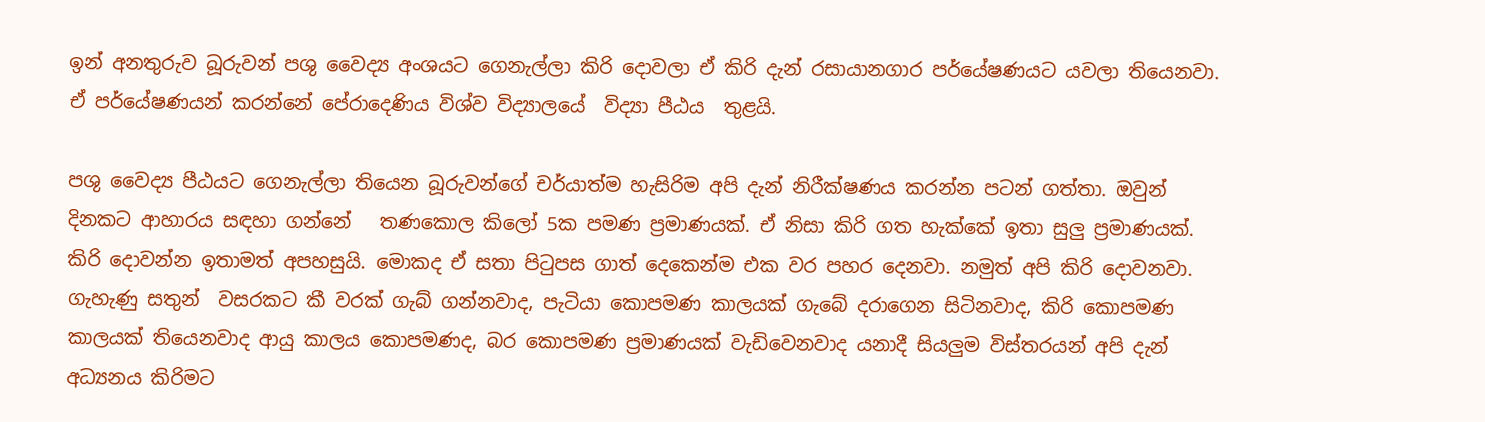ඉන් අනතුරුව බූරුවන් පශු වෛද්‍ය අංශයට ගෙනැල්ලා කිරි දොවලා ඒ කිරි දැන් රසායානගාර පර්යේෂණයට යවලා තියෙනවා. ඒ පර්යේෂණයන් කරන්නේ පේරාදෙණිය විශ්ව විද්‍යාලයේ  විද්‍යා පීඨය  තුළයි.

පශු වෛද්‍ය පීඨයට ගෙනැල්ලා තියෙන බූරුවන්ගේ චර්යාත්ම හැසිරිම අපි දැන් නිරීක්ෂණය කරන්න පටන් ගත්තා. ඔවුන් දිනකට ආහාරය සඳහා ගන්නේ   තණකොල කිලෝ 5ක පමණ ප්‍රමාණයක්. ඒ නිසා කිරි ගත හැක්කේ ඉතා සුලු ප්‍රමාණයක්. කිරි දොවන්න ඉතාමත් අපහසුයි. මොකද ඒ සතා පිටුපස ගාත්‍ දෙකෙන්ම එක වර පහර දෙනවා. නමුත් අපි කිරි දොවනවා. ගැහැණු සතුන්  වසරකට කී වරක් ගැබ් ගන්නවාද, පැටියා කොපමණ කාලයක් ගැබේ දරාගෙන සිටිනවාද, කිරි කොපමණ කාලයක් තියෙනවාද ආයු කාලය කොපමණද, බර කොපමණ ප්‍රමාණයක් වැඩිවෙනවාද යනාදී සියලුම විස්තරයන් අපි දැන් අධ්‍යනය කිරිමට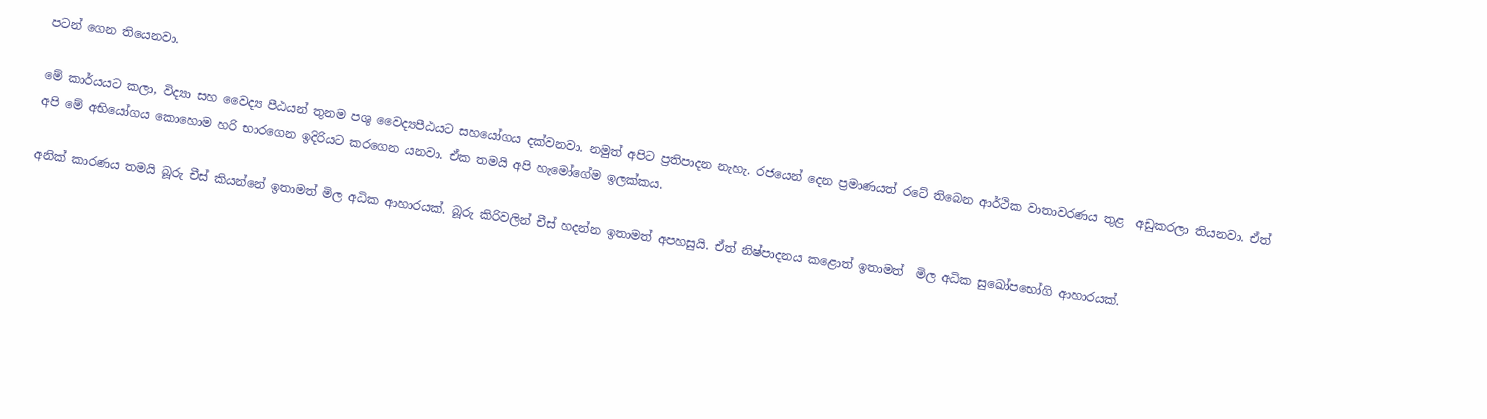පටන් ගෙන තියෙනවා.

මේ කාර්යයට කලා, විද්‍යා සහ වෛද්‍ය පීඨයන් තුනම පශු වෛද්‍යපීඨයට සහයෝගය දක්වනවා. නමුත් අපිට ප්‍රතිපාදන නැහැ. රජයෙන් දෙන ප්‍රමාණයත් රටේ තිබෙන ආර්ථික වාතාවරණය තුළ  අඩුකරලා තියනවා. ඒත් අපි මේ අභියෝගය කොහොම හරි භාරගෙන ඉදිරියට කරගෙන යනවා. ඒක තමයි අපි හැමෝගේම ඉලක්කය.

අනික් කාරණය තමයි බූරු චීස් කියන්නේ ඉතාමත් මිල අධික ආහාරයක්. බූරු කිරිවලින් චීස් හදන්න ඉතාමත් අපහසුයි. ඒත් නිෂ්පාදනය කළොත් ඉතාමත්  මිල අධික සුඛෝපභෝගි ආහාරයක්.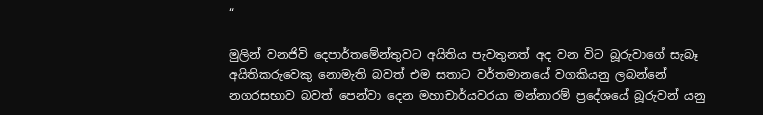“

මුලින් වනජිවි දෙපාර්තමේන්තුවට අයිතිය පැවතුනත් අද වන විට බූරුවාගේ සැබෑ අයිතිකරුවෙකු නොමැති බවත් එම සතාට වර්තමානයේ වගකියනු ලබන්නේ  නගරසභාව බවත් පෙන්වා දෙන මහාචාර්යවරයා මන්නාරම් ප්‍රදේශයේ බූරුවන් යනු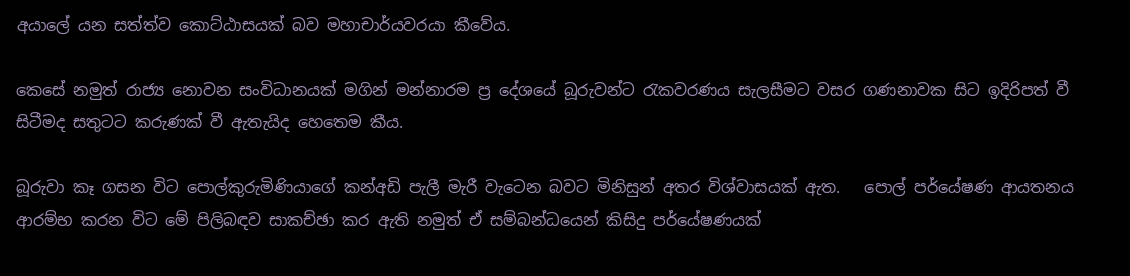අයාලේ යන සත්ත්ව කොට්ඨාසයක් බව මහාචාර්යවරයා කීවේය.

කෙසේ නමුත් රාජ්‍ය නොවන සංවිධානයක් මගින් මන්නාරම ප්‍ර දේශයේ බූරුවන්ට රැකවරණය සැලසීමට වසර ගණනාවක සිට ඉදිරිපත් වී සිටීමද සතුටට කරුණක් වී ඇතැයිද හෙතෙම කීය.

බූරුවා කෑ ගසන විට පොල්කුරුමිණියාගේ කන්අඩි පැලී මැරී වැටෙන බවට මිනිසුන් අතර විශ්වාසයක් ඇත.   පොල් පර්යේෂණ ආයතනය ආරම්භ කරන විට මේ පිලිබඳව සාකච්ඡා කර ඇති නමුත් ඒ සම්බන්ධයෙන් කිසිදු පර්යේෂණයක්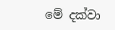මේ දක්වා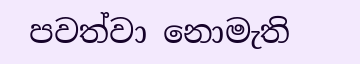පවත්වා නොමැති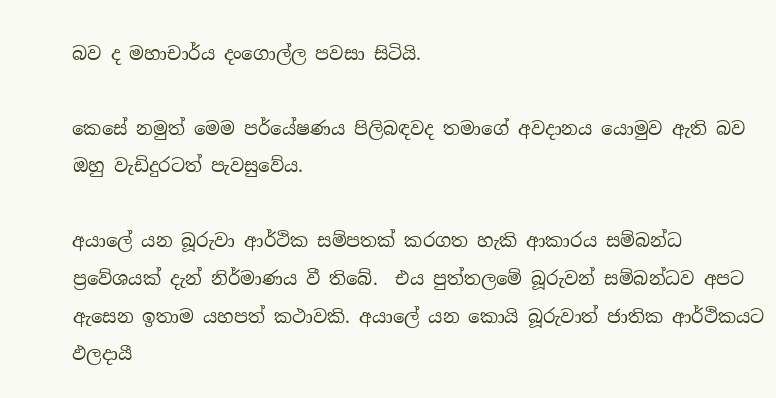බව ද මහාචාර්ය දංගොල්ල පවසා සිටියි.

කෙසේ නමුත් මෙම පර්යේෂණය පිලිබඳවද තමාගේ අවදානය යොමුව ඇති බව ඔහු වැඩිදුරටත් පැවසුවේය.

අයාලේ යන බූරුවා ආර්ථික සම්පතක් කරගත හැකි ආකාරය සම්බන්ධ ප්‍රවේශයක් දැන් නිර්මාණය වී තිබේ.  එය පුත්තලමේ බූරුවන් සම්බන්ධව අපට ඇසෙන ඉතාම යහපත් කථාවකි. අයාලේ යන කොයි බූරුවාත් ජාතික ආර්ථිකයට ඵලදායී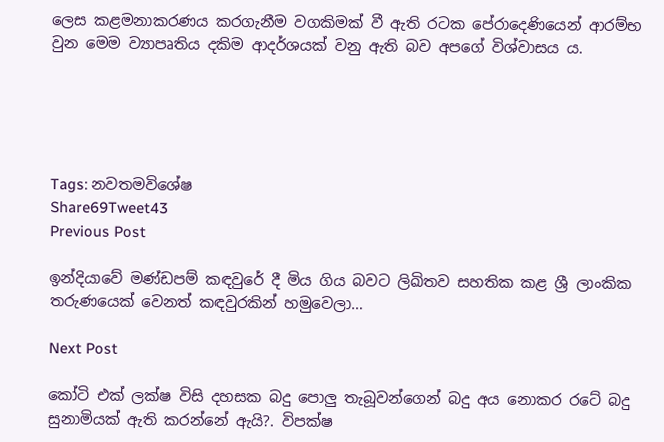ලෙස කළමනාකරණය කරගැනීම වගකිමක් වී ඇති රටක පේරාදෙණියෙන් ආරම්භ වුන මෙම ව්‍යාපෘතිය දකිම ආදර්ශයක් වනු ඇති බව අපගේ විශ්වාසය ය.





Tags: නවතමවිශේෂ
Share69Tweet43
Previous Post

ඉන්දියාවේ මණ්ඩපම් කඳවුරේ දී මිය ගිය බවට ලිඛිතව සහතික කළ ශ්‍රී ලාංකික තරුණයෙක් වෙනත් කඳවුරකින් හමුවෙලා…

Next Post

කෝටි එක් ලක්ෂ විසි දහසක බදු පොලු තැබූවන්ගෙන් බදු අය නොකර රටේ බදු සුනාමියක් ඇති කරන්නේ ඇයි?. විපක්ෂ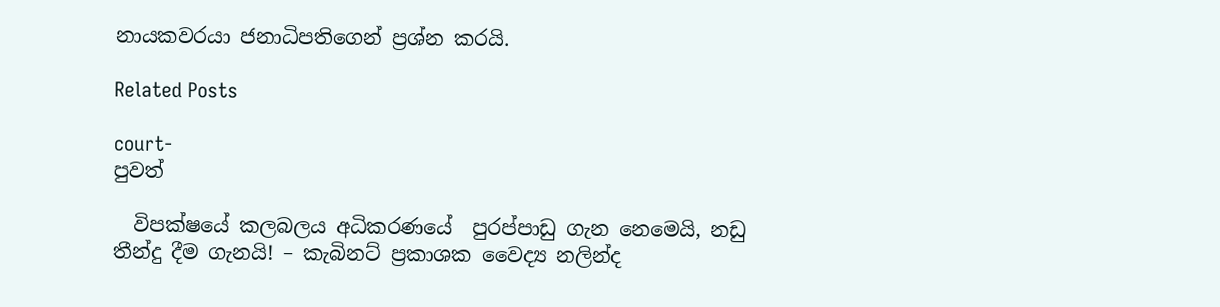නායකවරයා ජනාධිපතිගෙන් ප්‍රශ්න කරයි.

Related Posts

court-
පුවත්

  විපක්ෂයේ කලබලය අධිකරණයේ  පුරප්පාඩු ගැන නෙමෙයි, නඩු තීන්දු දීම ගැනයි! – කැබිනට් ප්‍රකාශක වෛද්‍ය නලින්ද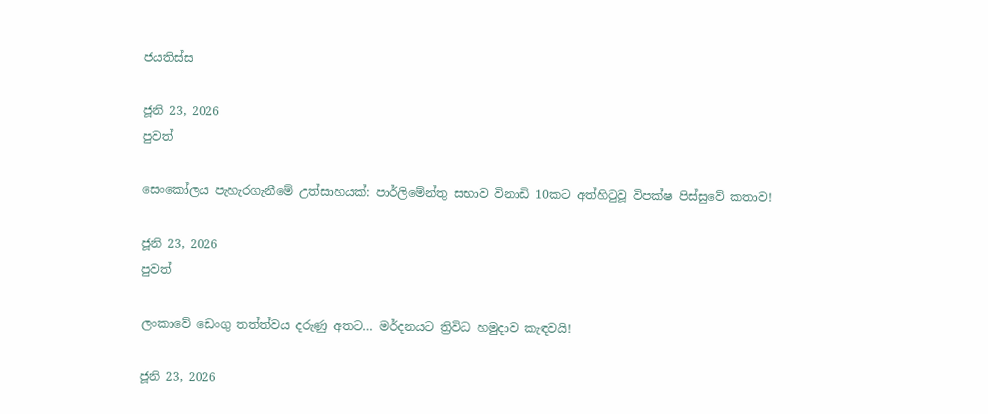ජයතිස්ස

ජූනි 23, 2026
පුවත්

සෙංකෝලය පැහැරගැනීමේ උත්සාහයක්: පාර්ලිමේන්තු සභාව විනාඩි 10කට අත්හිටුවූ විපක්ෂ පිස්සුවේ කතාව!

ජූනි 23, 2026
පුවත්

ලංකාවේ ඩෙංගු තත්ත්වය දරුණු අතට… මර්දනයට ත්‍රිවිධ හමුදාව කැඳවයි!

ජූනි 23, 2026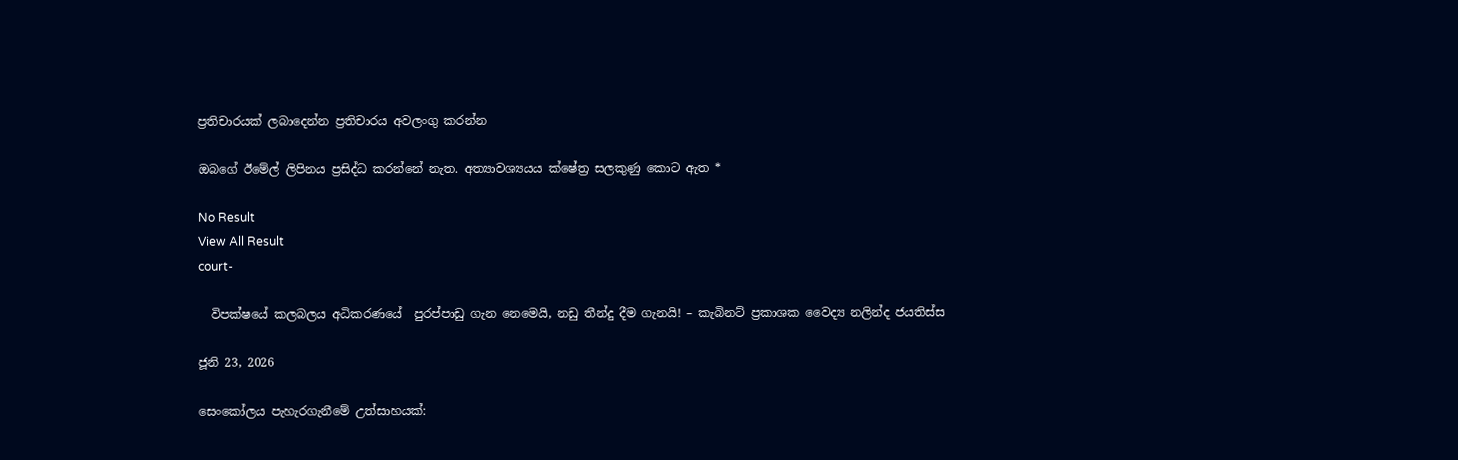ප්‍රතිචාරයක් ලබාදෙන්න ප්‍රතිචාරය අවලංගු කරන්න

ඔබගේ ඊමේල් ලිපිනය ප්‍රසිද්ධ කරන්නේ නැත. අත්‍යාවශ්‍යයය ක්ෂේත්‍ර සලකුණු කොට ඇත *

No Result
View All Result
court-

  විපක්ෂයේ කලබලය අධිකරණයේ  පුරප්පාඩු ගැන නෙමෙයි, නඩු තීන්දු දීම ගැනයි! – කැබිනට් ප්‍රකාශක වෛද්‍ය නලින්ද ජයතිස්ස

ජූනි 23, 2026

සෙංකෝලය පැහැරගැනීමේ උත්සාහයක්: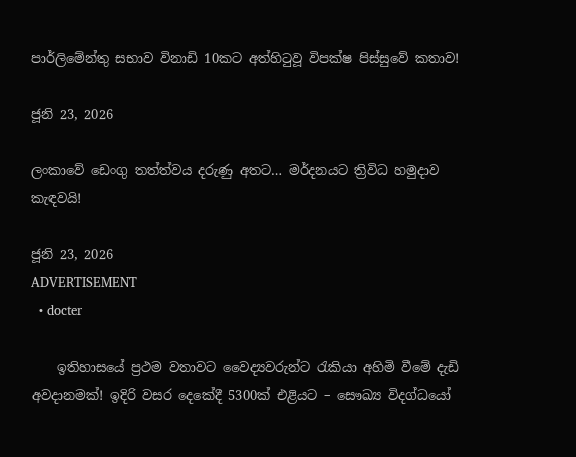පාර්ලිමේන්තු සභාව විනාඩි 10කට අත්හිටුවූ විපක්ෂ පිස්සුවේ කතාව!

ජූනි 23, 2026

ලංකාවේ ඩෙංගු තත්ත්වය දරුණු අතට… මර්දනයට ත්‍රිවිධ හමුදාව කැඳවයි!

ජූනි 23, 2026
ADVERTISEMENT
  • docter

    ඉතිහාසයේ ප්‍රථම වතාවට වෛද්‍යවරුන්ට රැකියා අහිමි වීමේ දැඩි අවදානමක්! ඉදිරි වසර දෙකේදී 5300ක් එළියට – සෞඛ්‍ය විදග්ධයෝ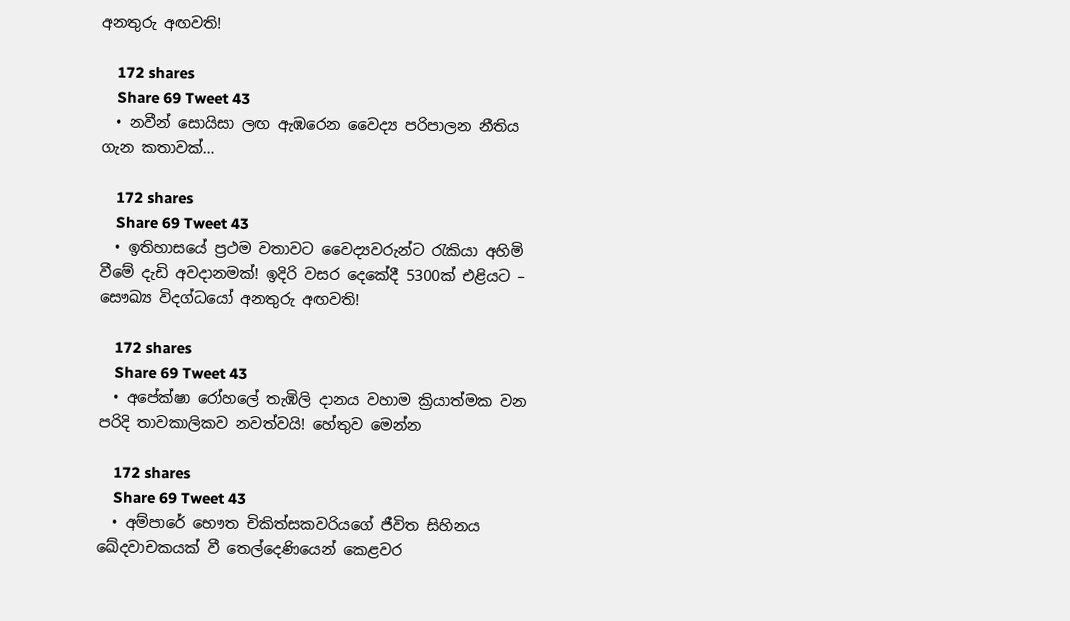අනතුරු අඟවති!

    172 shares
    Share 69 Tweet 43
  • නවීන් සොයිසා ලඟ ඇඹරෙන වෛද්‍ය පරිපාලන නීතිය ගැන කතාවක්…

    172 shares
    Share 69 Tweet 43
  • ඉතිහාසයේ ප්‍රථම වතාවට වෛද්‍යවරුන්ට රැකියා අහිමි වීමේ දැඩි අවදානමක්! ඉදිරි වසර දෙකේදී 5300ක් එළියට – සෞඛ්‍ය විදග්ධයෝ අනතුරු අඟවති!

    172 shares
    Share 69 Tweet 43
  • අපේක්ෂා රෝහලේ තැඹිලි දානය වහාම ක්‍රියාත්මක වන පරිදි තාවකාලිකව නවත්වයි! හේතුව මෙන්න

    172 shares
    Share 69 Tweet 43
  • අම්පාරේ භෞත චිකිත්සකවරියගේ ජීවිත සිහිනය ඛේදවාචකයක් වී තෙල්දෙණියෙන් කෙළවර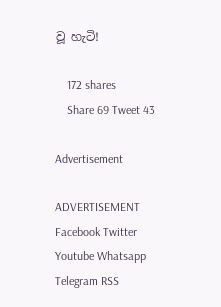වූ හැටි!

    172 shares
    Share 69 Tweet 43

Advertisement

ADVERTISEMENT
Facebook Twitter Youtube Whatsapp Telegram RSS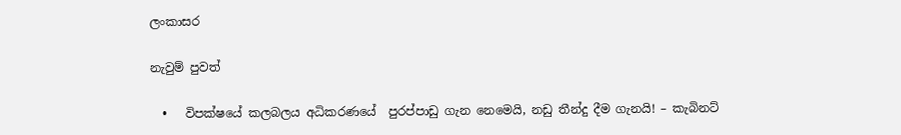ලංකාසර

නැවුම් පුවත්

  •   විපක්ෂයේ කලබලය අධිකරණයේ  පුරප්පාඩු ගැන නෙමෙයි, නඩු තීන්දු දීම ගැනයි! – කැබිනට්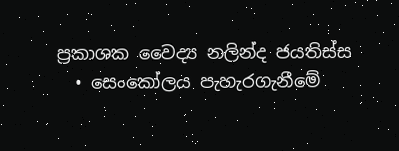ප්‍රකාශක වෛද්‍ය නලින්ද ජයතිස්ස
  • සෙංකෝලය පැහැරගැනීමේ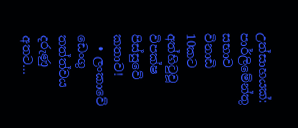උත්සාහයක්: පාර්ලිමේන්තු සභාව විනාඩි 10කට අත්හිටුවූ විපක්ෂ පිස්සුවේ කතාව!
  • ලංකාවේ ඩෙංගු තත්ත්වය දරුණු අතට…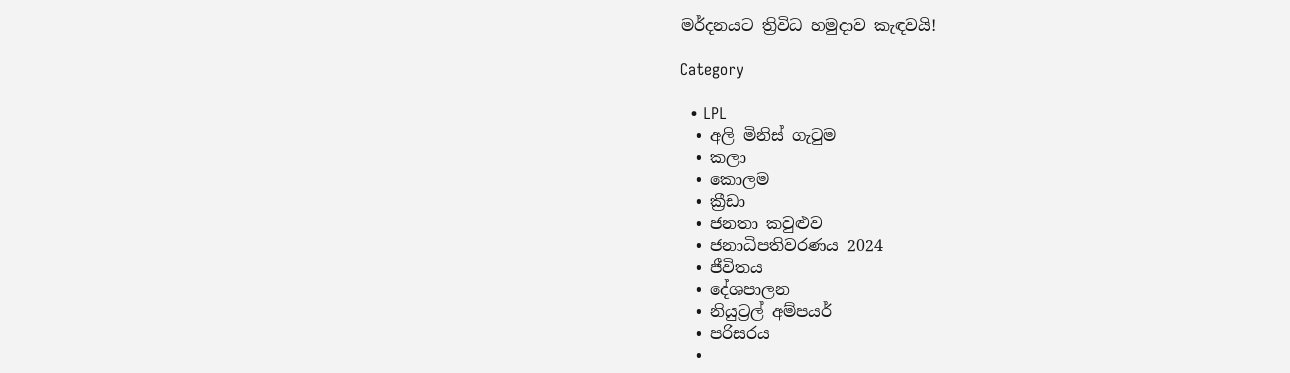මර්දනයට ත්‍රිවිධ හමුදාව කැඳවයි!

Category

  • LPL
  • අලි මිනිස් ගැටුම
  • කලා
  • කොලම
  • ක්‍රීඩා
  • ජනතා කවුළුව
  • ජනාධිපතිවරණය 2024
  • ජීවිතය
  • දේශපාලන
  • නියුට්‍රල් අම්පයර්
  • පරිසරය
  •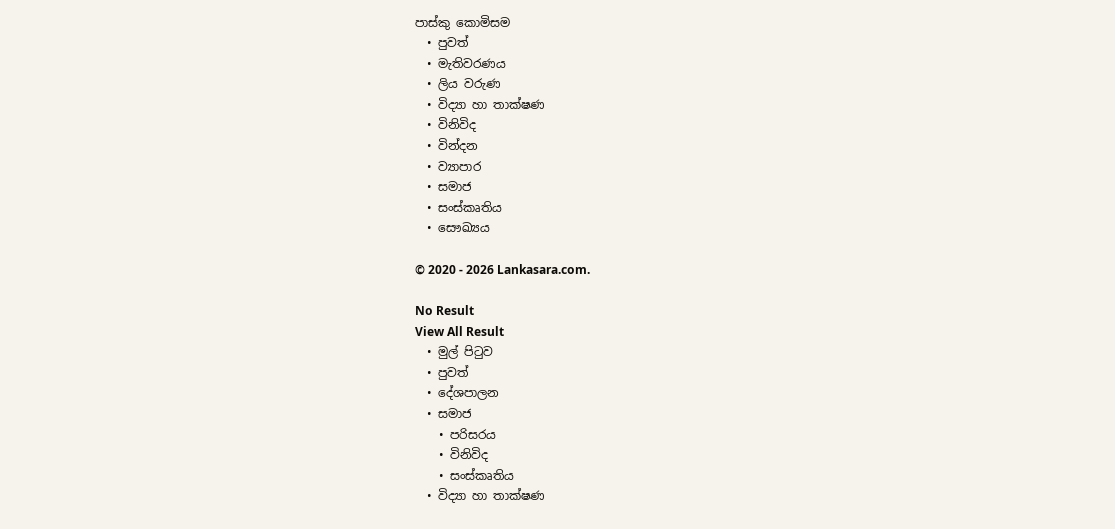පාස්කු කොමිසම
  • පුවත්
  • මැතිවරණය
  • ලිය වරුණ
  • විද්‍යා හා තාක්ෂණ
  • විනිවිද
  • වින්දන
  • ව්‍යාපාර
  • සමාජ
  • සංස්කෘතිය
  • සෞඛ්‍යය

© 2020 - 2026 Lankasara.com.

No Result
View All Result
  • මුල් පිටුව
  • පුවත්
  • දේශපාලන
  • සමාජ
    • පරිසරය
    • විනිවිද
    • සංස්කෘතිය
  • විද්‍යා හා තාක්ෂණ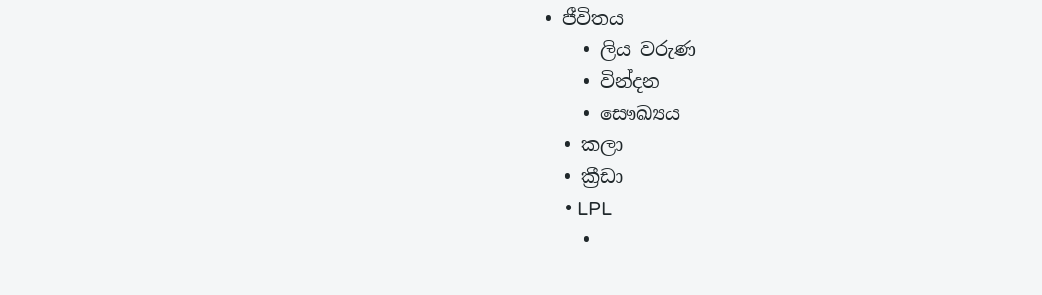• ජීවිතය
    • ලිය වරුණ
    • වින්දන
    • සෞඛ්‍යය
  • කලා
  • ක්‍රීඩා
    • LPL
    •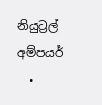නියුට්‍රල් අම්පයර්
  •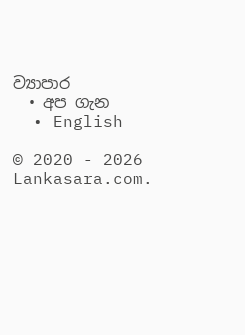ව්‍යාපාර
  • අප ගැන
  • English

© 2020 - 2026 Lankasara.com.